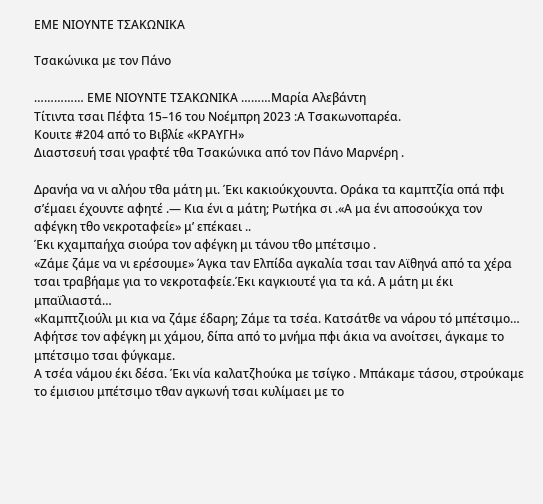ΕΜΕ ΝΙΟΥΝΤΕ ΤΣΑΚΩΝΙΚΑ

Τσακώνικα με τον Πάνο

…………… ΕΜΕ ΝΙΟΥΝΤΕ ΤΣΑΚΩΝΙΚΑ ………Μαρία Αλεβάντη
Τίτιντα τσαι Πέφτα 15–16 του Νοέμπρη 2023 :Α Τσακωνοπαρέα.
Κουιτε #204 από το Βιβλίε «ΚΡΑΥΓΗ»
Διαστσευή τσαι γραφτέ τθα Τσακώνικα από τον Πάνο Μαρνέρη .

Δρανήα να νι αλήου τθα μάτη μι. Έκι κακιούκχουντα. Οράκα τα καμπτζία οπά πφι σ’έμαει έχουντε αφητέ .— Κια ένι α μάτη; Ρωτήκα σι .«Α μα ένι αποσούκχα τον αφέγκη τθο νεκροταφείε» μ’ επέκαει ..
Έκι κχαμπαήχα σιούρα τον αφέγκη μι τάνου τθο μπέτσιμο .
«Ζάμε ζάμε να νι ερέσουμε» Άγκα ταν Ελπίδα αγκαλία τσαι ταν Αϊθηνά από τα χέρα τσαι τραβήαμε για το νεκροταφείε.Έκι καγκιουτέ για τα κά. Α μάτη μι έκι μπαϊλιαστά…
«Καμπτζιούλι μι κια να ζάμε έδαρη; Ζάμε τα τσέα. Κατσάτθε να νάρου τό μπέτσιμο… Αφήτσε τον αφέγκη μι χάμου, δίπα από το μνήμα πφι άκια να ανοίτσει, άγκαμε το μπέτσιμο τσαι φύγκαμε.
Α τσέα νάμου έκι δέσα. Έκι νία καλατζhούκα με τσίγκο . Μπάκαμε τάσου, στρούκαμε το έμισιου μπέτσιμο τθαν αγκωνή τσαι κυλίμαει με το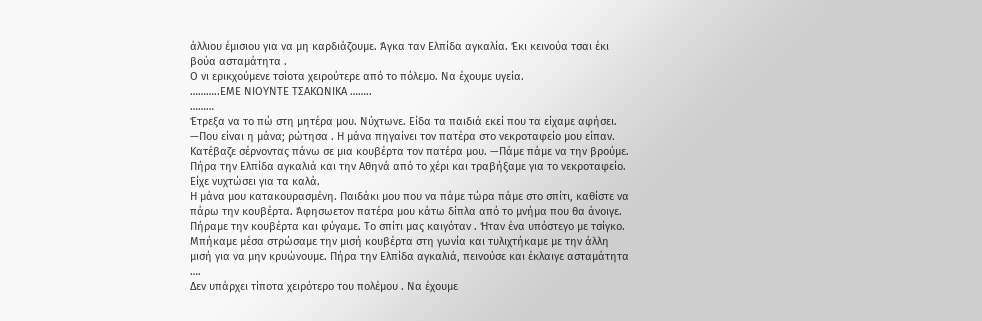άλλιου έμισιου για να μη καρδιάζουμε. Άγκα ταν Ελπίδα αγκαλία. Έκι κεινούα τσαι έκι βούα ασταμάτητα .
Ο νι ερικχούμενε τσίοτα χειρούτερε από το πόλεμο. Να έχουμε υγεία.
………..ΕΜΕ ΝΙΟΥΝΤΕ ΤΣΑΚΩΝΙΚΑ ……..
………
Έτρεξα να το πώ στη μητέρα μου. Νύχτωνε. Είδα τα παιδιά εκεί που τα είχαμε αφήσει. —Που είναι η μάνα; ρώτησα . Η μάνα πηγαίνει τον πατέρα στο νεκροταφείο μου είπαν. Κατέβαζε σέρνοντας πάνω σε μια κουβέρτα τον πατέρα μου. —Πάμε πάμε να την βρούμε. Πήρα την Ελπίδα αγκαλιά και την Αθηνά από το χέρι και τραβήξαμε για το νεκροταφείο. Είχε νυχτώσει για τα καλά.
Η μάνα μου κατακουρασμένη. Παιδάκι μου που να πάμε τώρα πάμε στο σπίτι, καθίστε να πάρω την κουβέρτα. Άφησωετον πατέρα μου κάτω δίπλα από το μνήμα που θα άνοιγε. Πήραμε την κουβέρτα και φύγαμε. Το σπίτι μας καιγόταν . Ήταν ένα υπόστεγο με τσίγκο. Μπήκαμε μέσα στρώσαμε την μισή κουβέρτα στη γωνία και τυλιχτήκαμε με την άλλη μισή για να μην κρυώνουμε. Πήρα την Ελπίδα αγκαλιά, πεινούσε και έκλαιγε ασταμάτητα ….
Δεν υπάρχει τίποτα χειρότερο του πολέμου . Να έχουμε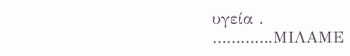υγεία .
………….ΜΙΛΑΜΕ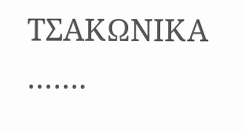ΤΣΑΚΩΝΙΚΑ …….